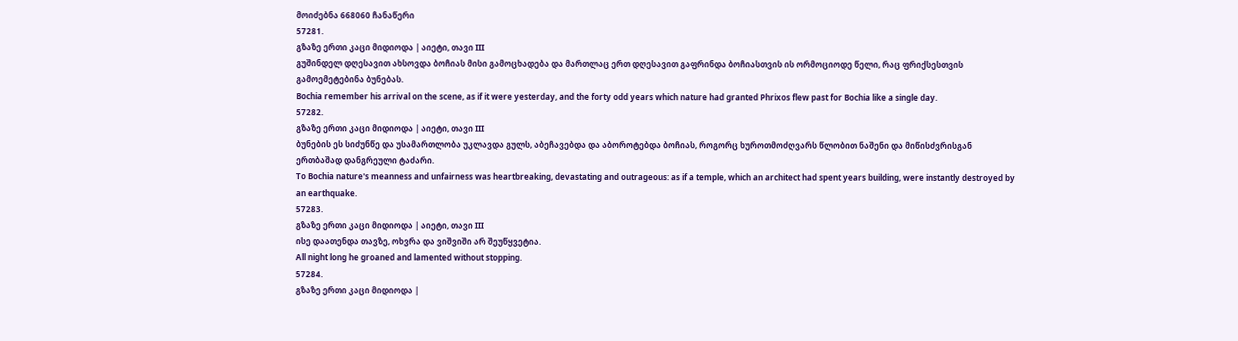მოიძებნა 668060 ჩანაწერი
57281.
გზაზე ერთი კაცი მიდიოდა | აიეტი, თავი III
გუშინდელ დღესავით ახსოვდა ბოჩიას მისი გამოცხადება და მართლაც ერთ დღესავით გაფრინდა ბოჩიასთვის ის ორმოციოდე წელი, რაც ფრიქსესთვის გამოემეტებინა ბუნებას.
Bochia remember his arrival on the scene, as if it were yesterday, and the forty odd years which nature had granted Phrixos flew past for Bochia like a single day.
57282.
გზაზე ერთი კაცი მიდიოდა | აიეტი, თავი III
ბუნების ეს სიძუნწე და უსამართლობა უკლავდა გულს, აბეჩავებდა და აბოროტებდა ბოჩიას, როგორც ხუროთმოძღვარს წლობით ნაშენი და მიწისძვრისგან ერთბაშად დანგრეული ტაძარი.
To Bochia nature's meanness and unfairness was heartbreaking, devastating and outrageous: as if a temple, which an architect had spent years building, were instantly destroyed by an earthquake.
57283.
გზაზე ერთი კაცი მიდიოდა | აიეტი, თავი III
ისე დაათენდა თავზე, ოხვრა და ვიშვიში არ შეუწყვეტია.
All night long he groaned and lamented without stopping.
57284.
გზაზე ერთი კაცი მიდიოდა |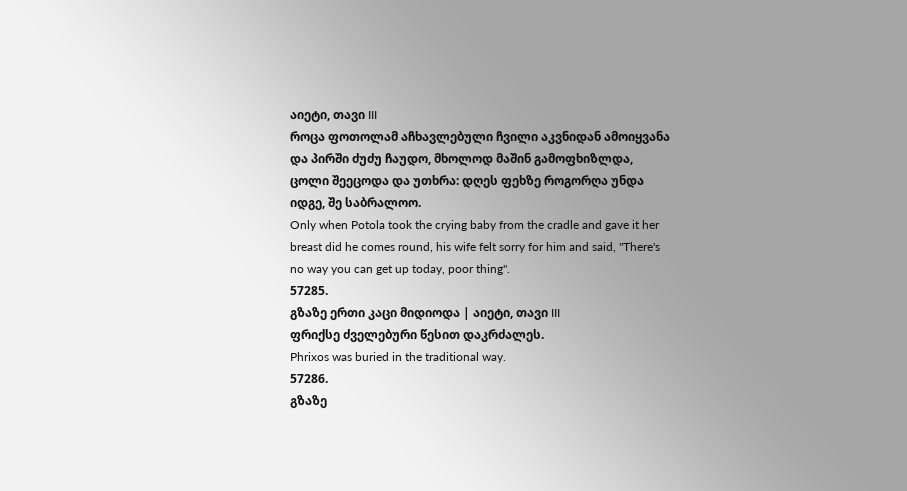აიეტი, თავი III
როცა ფოთოლამ აჩხავლებული ჩვილი აკვნიდან ამოიყვანა და პირში ძუძუ ჩაუდო, მხოლოდ მაშინ გამოფხიზლდა, ცოლი შეეცოდა და უთხრა: დღეს ფეხზე როგორღა უნდა იდგე, შე საბრალოო.
Only when Potola took the crying baby from the cradle and gave it her breast did he comes round, his wife felt sorry for him and said, "There's no way you can get up today, poor thing".
57285.
გზაზე ერთი კაცი მიდიოდა | აიეტი, თავი III
ფრიქსე ძველებური წესით დაკრძალეს.
Phrixos was buried in the traditional way.
57286.
გზაზე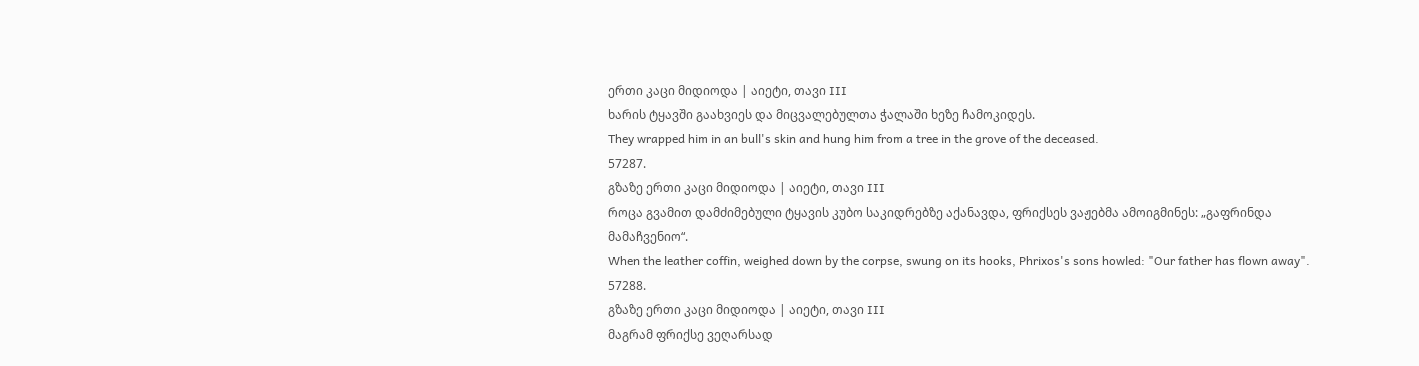ერთი კაცი მიდიოდა | აიეტი, თავი III
ხარის ტყავში გაახვიეს და მიცვალებულთა ჭალაში ხეზე ჩამოკიდეს.
They wrapped him in an bull's skin and hung him from a tree in the grove of the deceased.
57287.
გზაზე ერთი კაცი მიდიოდა | აიეტი, თავი III
როცა გვამით დამძიმებული ტყავის კუბო საკიდრებზე აქანავდა, ფრიქსეს ვაჟებმა ამოიგმინეს: „გაფრინდა მამაჩვენიო“.
When the leather coffin, weighed down by the corpse, swung on its hooks, Phrixos's sons howled: "Our father has flown away".
57288.
გზაზე ერთი კაცი მიდიოდა | აიეტი, თავი III
მაგრამ ფრიქსე ვეღარსად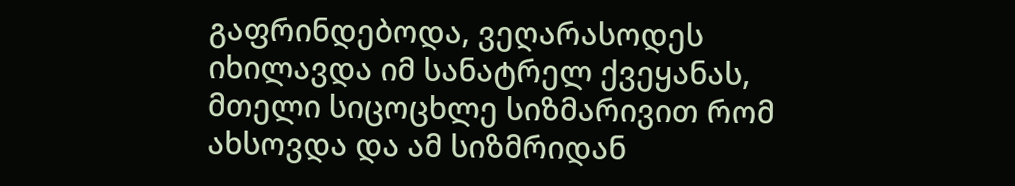გაფრინდებოდა, ვეღარასოდეს იხილავდა იმ სანატრელ ქვეყანას, მთელი სიცოცხლე სიზმარივით რომ ახსოვდა და ამ სიზმრიდან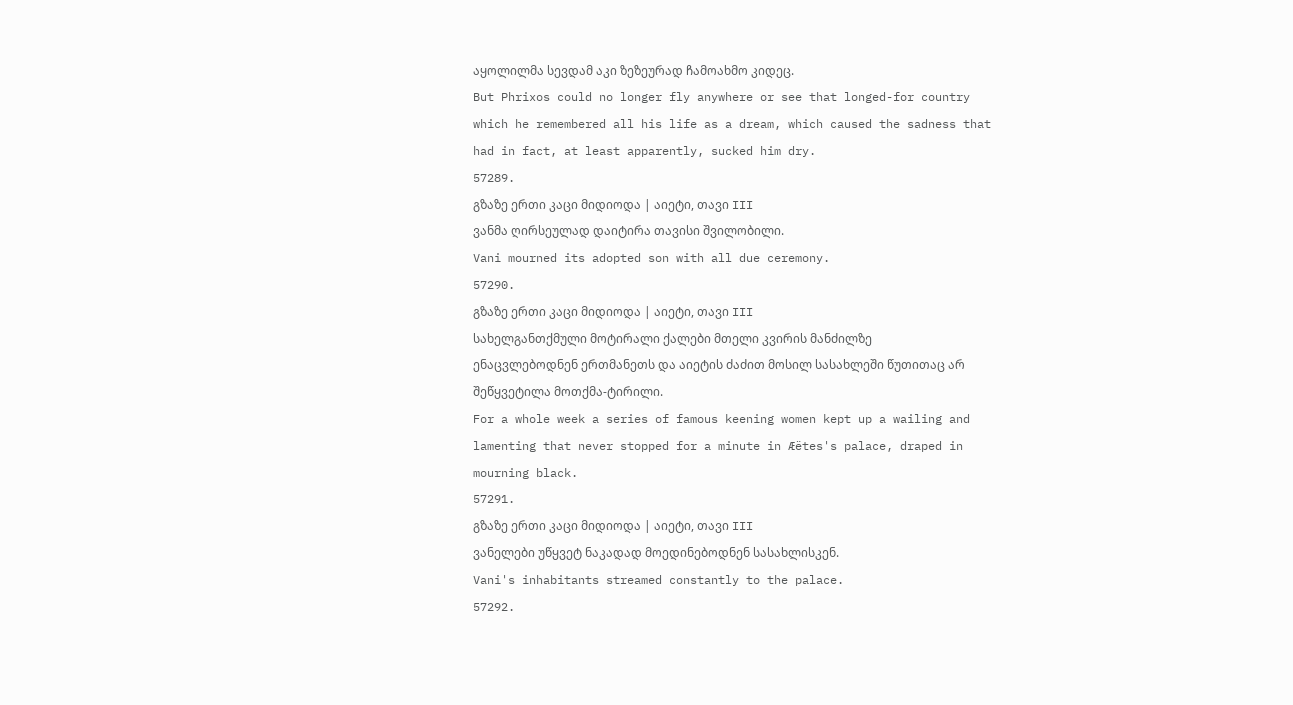აყოლილმა სევდამ აკი ზეზეურად ჩამოახმო კიდეც.
But Phrixos could no longer fly anywhere or see that longed-for country which he remembered all his life as a dream, which caused the sadness that had in fact, at least apparently, sucked him dry.
57289.
გზაზე ერთი კაცი მიდიოდა | აიეტი, თავი III
ვანმა ღირსეულად დაიტირა თავისი შვილობილი.
Vani mourned its adopted son with all due ceremony.
57290.
გზაზე ერთი კაცი მიდიოდა | აიეტი, თავი III
სახელგანთქმული მოტირალი ქალები მთელი კვირის მანძილზე ენაცვლებოდნენ ერთმანეთს და აიეტის ძაძით მოსილ სასახლეში წუთითაც არ შეწყვეტილა მოთქმა-ტირილი.
For a whole week a series of famous keening women kept up a wailing and lamenting that never stopped for a minute in Æëtes's palace, draped in mourning black.
57291.
გზაზე ერთი კაცი მიდიოდა | აიეტი, თავი III
ვანელები უწყვეტ ნაკადად მოედინებოდნენ სასახლისკენ.
Vani's inhabitants streamed constantly to the palace.
57292.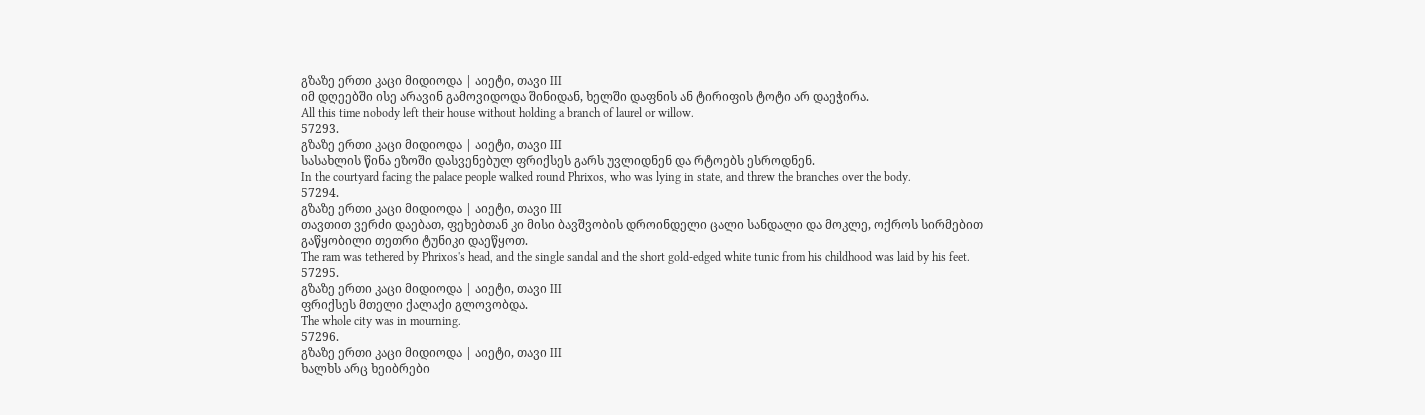გზაზე ერთი კაცი მიდიოდა | აიეტი, თავი III
იმ დღეებში ისე არავინ გამოვიდოდა შინიდან, ხელში დაფნის ან ტირიფის ტოტი არ დაეჭირა.
All this time nobody left their house without holding a branch of laurel or willow.
57293.
გზაზე ერთი კაცი მიდიოდა | აიეტი, თავი III
სასახლის წინა ეზოში დასვენებულ ფრიქსეს გარს უვლიდნენ და რტოებს ესროდნენ.
In the courtyard facing the palace people walked round Phrixos, who was lying in state, and threw the branches over the body.
57294.
გზაზე ერთი კაცი მიდიოდა | აიეტი, თავი III
თავთით ვერძი დაებათ, ფეხებთან კი მისი ბავშვობის დროინდელი ცალი სანდალი და მოკლე, ოქროს სირმებით გაწყობილი თეთრი ტუნიკი დაეწყოთ.
The ram was tethered by Phrixos's head, and the single sandal and the short gold-edged white tunic from his childhood was laid by his feet.
57295.
გზაზე ერთი კაცი მიდიოდა | აიეტი, თავი III
ფრიქსეს მთელი ქალაქი გლოვობდა.
The whole city was in mourning.
57296.
გზაზე ერთი კაცი მიდიოდა | აიეტი, თავი III
ხალხს არც ხეიბრები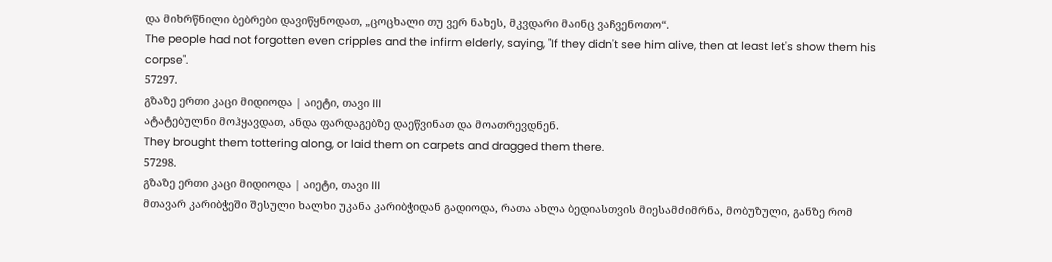და მიხრწნილი ბებრები დავიწყნოდათ, „ცოცხალი თუ ვერ ნახეს, მკვდარი მაინც ვაჩვენოთო“.
The people had not forgotten even cripples and the infirm elderly, saying, "If they didn't see him alive, then at least let's show them his corpse".
57297.
გზაზე ერთი კაცი მიდიოდა | აიეტი, თავი III
ატატებულნი მოჰყავდათ, ანდა ფარდაგებზე დაეწვინათ და მოათრევდნენ.
They brought them tottering along, or laid them on carpets and dragged them there.
57298.
გზაზე ერთი კაცი მიდიოდა | აიეტი, თავი III
მთავარ კარიბჭეში შესული ხალხი უკანა კარიბჭიდან გადიოდა, რათა ახლა ბედიასთვის მიესამძიმრნა, მობუზული, განზე რომ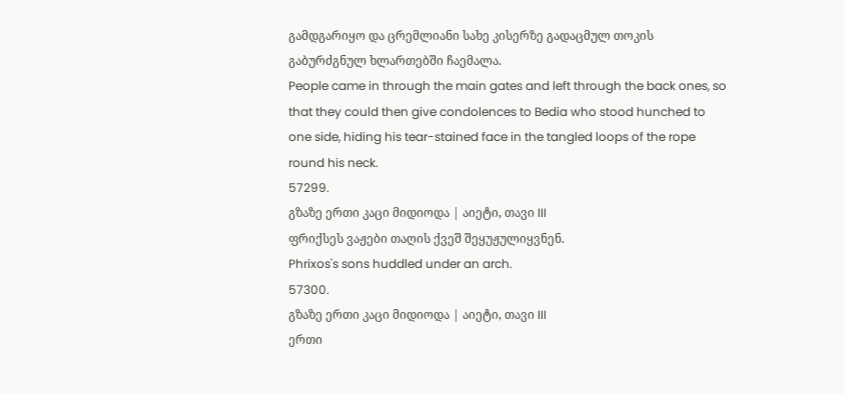გამდგარიყო და ცრემლიანი სახე კისერზე გადაცმულ თოკის გაბურძგნულ ხლართებში ჩაემალა.
People came in through the main gates and left through the back ones, so that they could then give condolences to Bedia who stood hunched to one side, hiding his tear-stained face in the tangled loops of the rope round his neck.
57299.
გზაზე ერთი კაცი მიდიოდა | აიეტი, თავი III
ფრიქსეს ვაჟები თაღის ქვეშ შეყუჟულიყვნენ.
Phrixos's sons huddled under an arch.
57300.
გზაზე ერთი კაცი მიდიოდა | აიეტი, თავი III
ერთი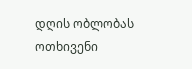დღის ობლობას ოთხივენი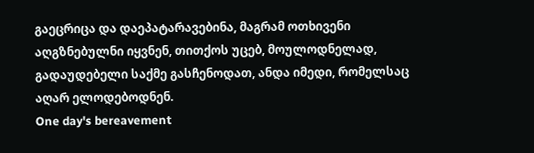გაეცრიცა და დაეპატარავებინა, მაგრამ ოთხივენი აღგზნებულნი იყვნენ, თითქოს უცებ, მოულოდნელად, გადაუდებელი საქმე გასჩენოდათ, ანდა იმედი, რომელსაც აღარ ელოდებოდნენ.
One day's bereavement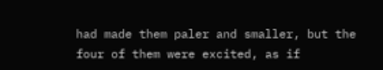had made them paler and smaller, but the four of them were excited, as if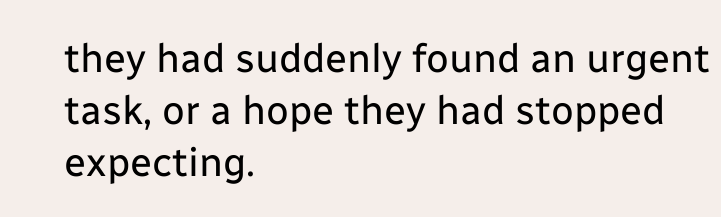they had suddenly found an urgent task, or a hope they had stopped expecting.